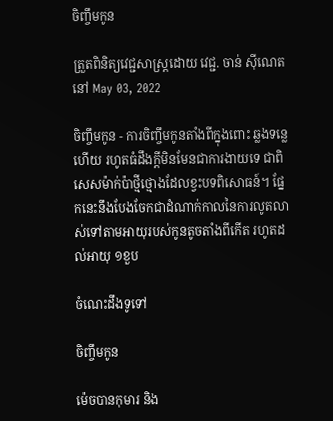ចិញ្ចឹមកូន

ត្រួតពិនិត្យវេជ្ជសាស្ត្រដោយ វេជ្ជ. ចាន់ ស៊ីណេត នៅ May 03, 2022

ចិញ្ចឹមកូន - ការចិញ្ចឹមកូនតាំងពីក្នុងពោះ ឆ្លងទន្លេហើយ រហូតធំដឹងក្ដីមិនមែនជាការងាយទេ ជាពិសេសម៉ាក់ប៉ាថ្មីថ្មោងដែលខ្វះបទពិសោធន៍។ ផ្នែកនេះនឹងបែងចែកជាដំណាក់កាលនៃការលូតលាស់ទៅតាមអាយុរបស់កូនតូចតាំងពីកើត រហូតដល់អាយុ ១ខួប

ចំណេះដឹងទូទៅ

ចិញ្ចឹមកូន

ម៉េចបានកុមារ និង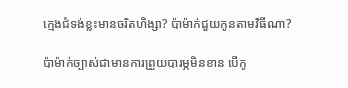ក្មេងជំទង់ខ្លះមានចរិតហិង្សា? ប៉ាម៉ាក់ជួយកូនតាមវិធីណា?

ប៉ាម៉ាក់ច្បាស់ជាមានការព្រួយបារម្ភមិនខាន បើកូ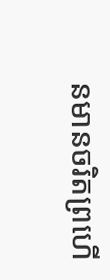នមានចរិតព្រហើ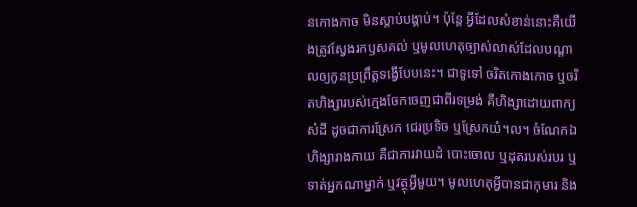នកោងកាច មិនស្តាប់បង្គាប់។ ប៉ុន្តែ អ្វីដែលសំខាន់នោះគឺយើងត្រូវស្វែងរកឫសគល់ ឬមូលហេតុច្បាស់លាស់ដែលបណ្តាលឲ្យកូនប្រព្រឹត្តទង្វើបែបនេះ។ ជាទូទៅ ចរិតកោងកោច ឬចរិតហិង្សារបស់ក្មេងចែកចេញជាពីរទម្រង់ គឺហិង្សាដោយពាក្យសំដី ដូចជាការស្រែក ជេរប្រទិច ឬស្រែកយំ។ល។ ចំណែកឯហិង្សារាងកាយ គឺជាការវាយដំ បោះចោល ឬដុតរបស់របរ ឬទាត់អ្នកណាម្នាក់ ឬវត្ថុអ្វីមួយ។ មូលហេតុអ្វីបានជាកុមារ និង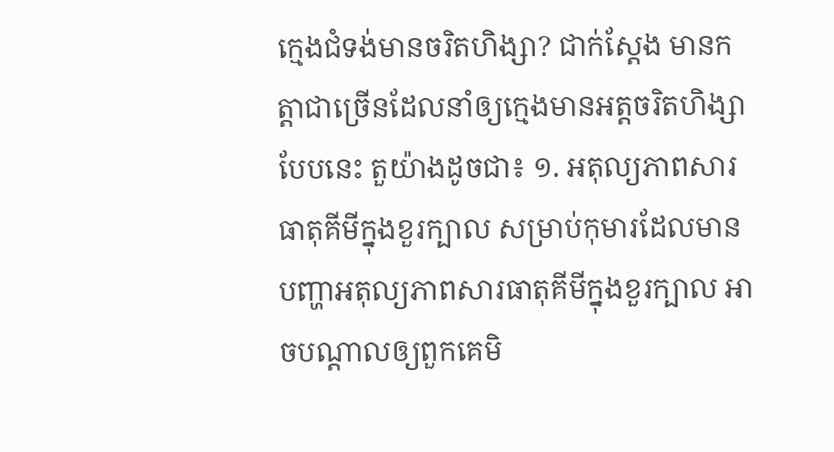ក្មេងជំទង់មានចរិតហិង្សា? ជាក់ស្តែង មានកត្តាជាច្រើនដែលនាំឲ្យក្មេងមានអត្តចរិតហិង្សាបែបនេះ តួយ៉ាងដូចជា៖ ១. អតុល្យភាពសារធាតុគីមីក្នុងខួរក្បាល សម្រាប់កុមារដែលមានបញ្ហាអតុល្យភាពសារធាតុគីមីក្នុងខួរក្បាល អាចបណ្តាលឲ្យពួកគេមិ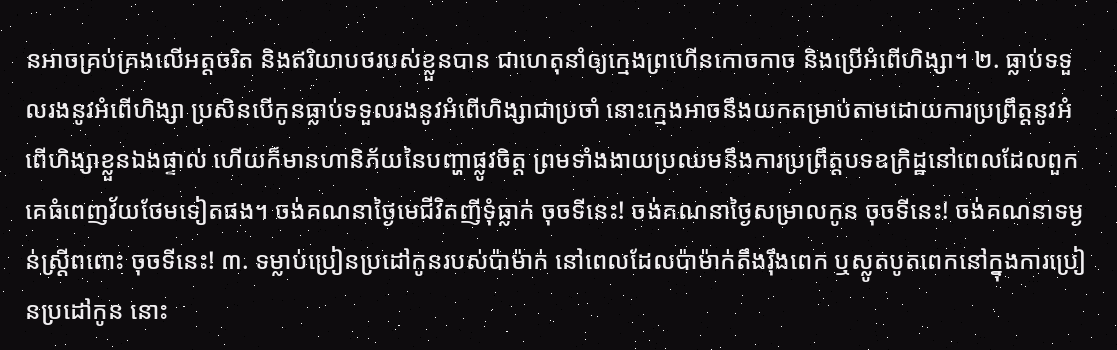នអាចគ្រប់គ្រងលើអត្តចរិត និងឥរិយាបថរបស់ខ្លួនបាន ជាហេតុនាំឲ្យក្មេងព្រហើនកោចកាច និងប្រើអំពើហិង្សា។ ២. ធ្លាប់ទទួលរងនូវអំពើហិង្សា ប្រសិនបើកូនធ្លាប់ទទួលរងនូវអំពើហិង្សាជាប្រចាំ នោះក្មេងអាចនឹងយកតម្រាប់តាមដោយការប្រព្រឹត្តនូវអំពើហិង្សាខ្លួនឯងផ្ទាល់ ហើយក៏មានហានិភ័យនៃបញ្ហាផ្លូវចិត្ត ព្រមទាំងងាយប្រឈមនឹងការប្រពឹ្រត្តបទឧក្រិដ្ឋនៅពេលដែលពួកគេធំពេញវ័យថែមទៀតផង។ ចង់គណនាថ្ងៃមេជីវិតញីទុំធ្លាក់ ចុចទីនេះ! ចង់គណនាថ្ងៃសម្រាលកូន ចុចទីនេះ! ចង់គណនាទម្ងន់ស្រ្តីពពោះ ចុចទីនេះ! ៣. ទម្លាប់ប្រៀនប្រដៅកូនរបស់ប៉ាម៉ាក់ នៅពេលដែលប៉ាម៉ាក់តឹងរ៉ឹងពេក ឬស្លូតបូតពេកនៅក្នុងការប្រៀនប្រដៅកូន នោះ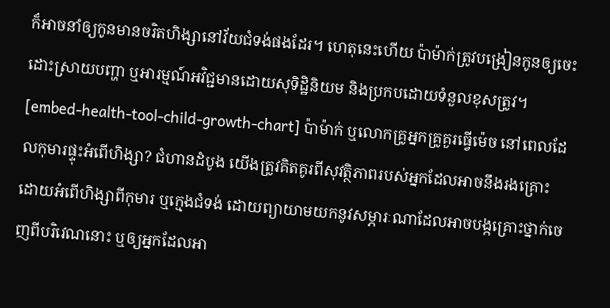ក៏អាចនាំឲ្យកូនមានចរិតហិង្សានៅវ័យជំទង់ផងដែរ។ ហេតុនេះហើយ ប៉ាម៉ាក់ត្រូវបង្រៀនកូនឲ្យចេះដោះស្រាយបញ្ហា ឬអារម្មណ៍អវិជ្ជមានដោយសុទិដ្ឋិនិយម និងប្រកបដោយទំនួលខុសត្រូវ។ [embed-health-tool-child-growth-chart] ប៉ាម៉ាក់ ឬលោកគ្រូអ្នកគ្រូគួរធ្វើម៉េច នៅពេលដែលកុមារផ្ទុះអំពើហិង្សា? ជំហានដំបូង យើងត្រូវគិតគូរពីសុវត្ថិភាពរបស់អ្នកដែលអាចនឹងរងគ្រោះដោយអំពើហិង្សាពីកុមារ ឬក្មេងជំទង់ ដោយព្យាយាមយកនូវសម្ភារៈណាដែលអាចបង្កគ្រោះថ្នាក់ចេញពីបរិវេណនោះ ឬឲ្យអ្នកដែលអា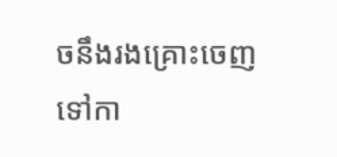ចនឹងរងគ្រោះចេញទៅកា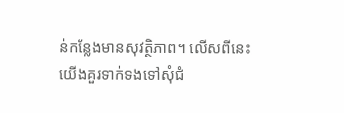ន់កន្លែងមានសុវត្ថិភាព។ លើសពីនេះ យើងគួរទាក់ទងទៅសុំជំ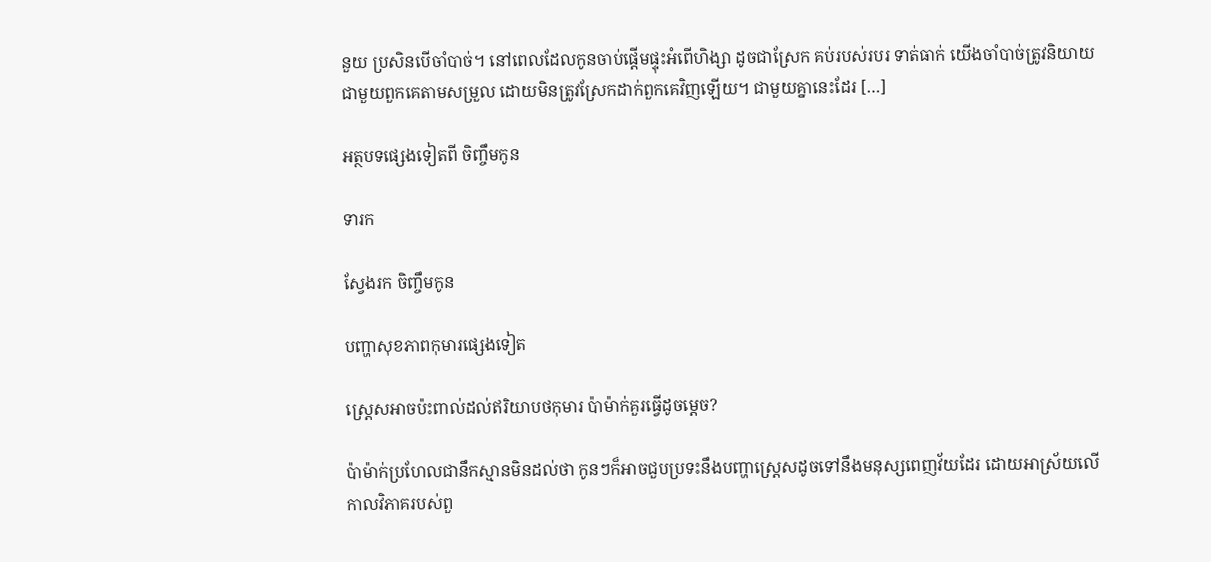នួយ ប្រសិនបើចាំបាច់។ នៅពេលដែលកូនចាប់ផ្តើមផ្ទុះអំពើហិង្សា ដូចជាស្រែក គប់របស់របរ ទាត់ធាក់ យើងចាំបាច់ត្រូវនិយាយជាមួយពួកគេតាមសម្រួល ដោយមិនត្រូវស្រែកដាក់ពួកគេវិញឡើយ។ ជាមួយគ្នានេះដែរ […]

អត្ថបទផ្សេងទៀតពី ចិញ្ចឹមកូន

ទារក

ស្វែងរក ចិញ្ចឹមកូន

បញ្ហាសុខភាពកុមារផ្សេងទៀត

ស្រ្តេសអាចប៉ះពាល់ដល់ឥរិយាបថកុមារ ប៉ាម៉ាក់គួរធ្វើដូចម្ដេច?

ប៉ាម៉ាក់ប្រហែលជានឹកស្មានមិនដល់ថា កូនៗក៏អាចជួបប្រទះនឹងបញ្ហាស្រ្តេសដូចទៅនឹងមនុស្សពេញវ័យដែរ ដោយអាស្រ័យលើកាលវិភាគរបស់ពួ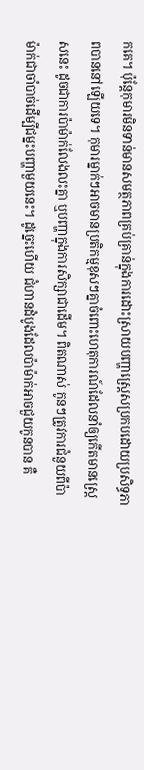កគេ។ ប៉ុន្តែកុមារមិនទាន់មានសមត្ថភាពគ្រប់គ្រាន់ក្នុងការដោះស្រាយបញ្ហាស្រ្តេសប្រកបដោយប្រសិទ្ធភាពបាននៅឡើយទេ។ កុមារម្នាក់ៗអាចមានប្រតិកម្មខុសៗគ្នាចំពោះហេតុការណ៍ដែលនាំឲ្យកើតមានស្រ្តេសនេះ ដូចជាការប៉ាម៉ាក់លែងលះគ្នា ឬបញ្ហាក្នុងការសិក្សាជាដើម។ ពិតណាស់ កូនៗត្រូវការជំនួយពីប៉ាម៉ាក់ជាចាំបាច់ដើម្បីជម្នះបញ្ហាមួយនេះ។ ដូច្នេះហើយ ជំហានដំបូងដែលប៉ាម៉ាក់អាចជួយកូនបាន គឺ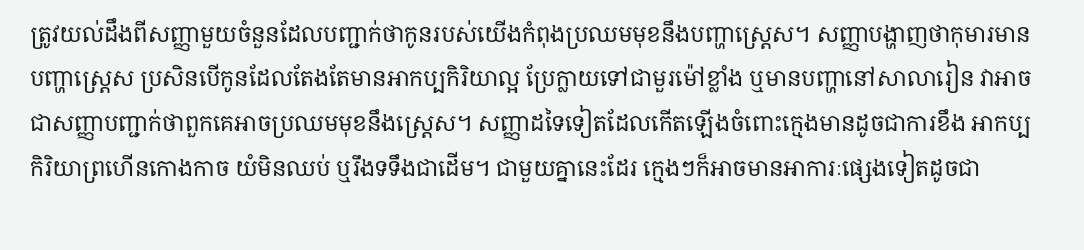ត្រូវយល់ដឹងពីសញ្ញាមួយចំនួនដែលបញ្ជាក់ថាកូនរបស់យើងកំពុងប្រឈមមុខនឹងបញ្ហាស្រ្តេស។ សញ្ញាបង្ហាញថាកុមារមានបញ្ហាស្រ្តេស ប្រសិនបើកូនដែលតែងតែមានអាកប្បកិរិយាល្អ ប្រែក្លាយទៅជាមួរម៉ៅខ្លាំង ឬមានបញ្ហានៅសាលារៀន វាអាចជាសញ្ញាបញ្ជាក់ថាពួកគេអាចប្រឈមមុខនឹងស្រ្តេស។ សញ្ញាដទៃទៀតដែលកើតឡើងចំពោះក្មេងមានដូចជាការខឹង អាកប្បកិរិយាព្រហើនកោងកាច យំមិនឈប់ ឬរឹងទទឹងជាដើម។ ជាមួយគ្នានេះដែរ ក្មេងៗក៏អាចមានអាការៈផ្សេងទៀតដូចជា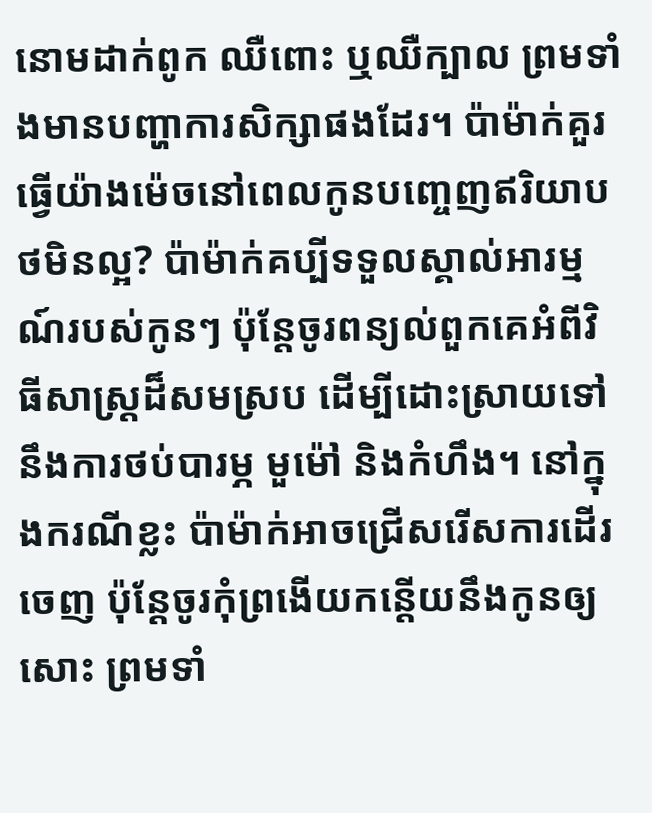នោមដាក់ពូក ឈឺពោះ ឬឈឺក្បាល ព្រមទាំងមានបញ្ហាការសិក្សាផងដែរ។ ប៉ាម៉ាក់គួរធ្វើយ៉ាងម៉េចនៅពេលកូនបញ្ចេញឥរិយាបថមិនល្អ? ប៉ាម៉ាក់គប្បីទទួលស្គាល់អារម្មណ៍របស់កូនៗ ប៉ុន្តែចូរពន្យល់ពួកគេអំពីវិធីសាស្ត្រដ៏សមស្រប ដើម្បីដោះស្រាយទៅនឹងការថប់បារម្ភ មួម៉ៅ និងកំហឹង។ នៅក្នុងករណីខ្លះ ប៉ាម៉ាក់អាចជ្រើសរើសការដើរចេញ ប៉ុន្តែចូរកុំព្រងើយកន្តើយនឹងកូនឲ្យសោះ ព្រមទាំ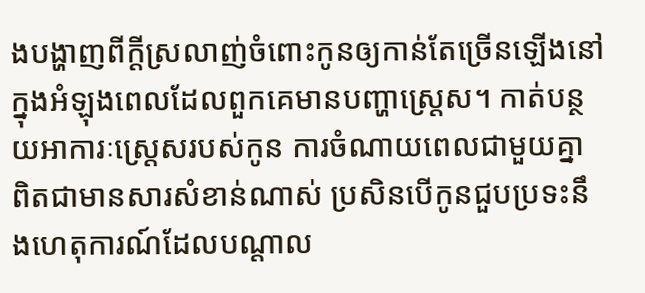ងបង្ហាញពីក្ដីស្រលាញ់ចំពោះកូនឲ្យកាន់តែច្រើនឡើងនៅក្នុងអំឡុងពេលដែលពួកគេមានបញ្ហាស្រ្តេស។ កាត់បន្ថយអាការៈស្រ្តេសរបស់កូន ការចំណាយពេលជាមួយគ្នា ពិតជាមានសារសំខាន់ណាស់ ប្រសិនបើកូនជួបប្រទះនឹងហេតុការណ៍ដែលបណ្ដាល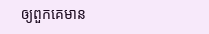ឲ្យពួកគេមាន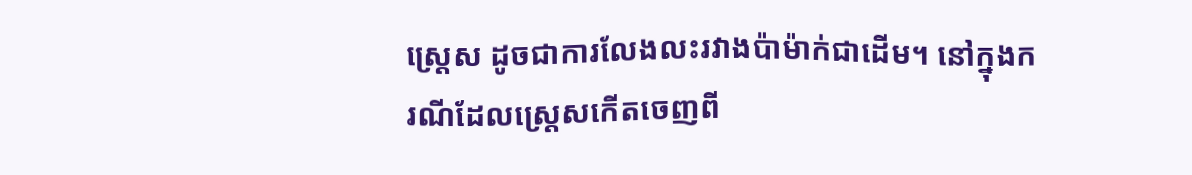ស្រ្តេស ដូចជាការលែងលះរវាងប៉ាម៉ាក់ជាដើម។ នៅក្នុងករណីដែលស្ត្រេសកើតចេញពី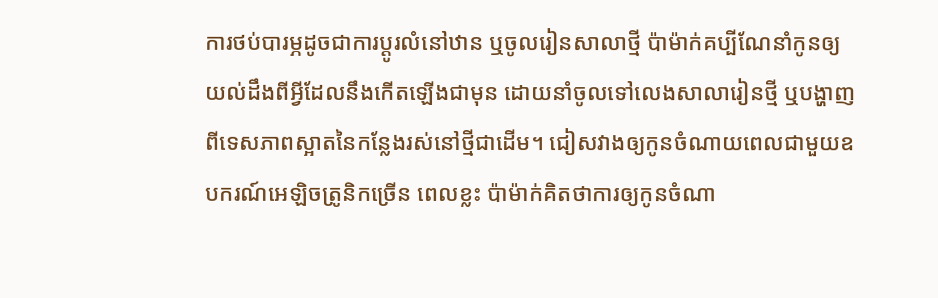ការថប់បារម្ភដូចជាការប្ដូរលំនៅឋាន ឬចូលរៀនសាលាថ្មី ប៉ាម៉ាក់គប្បីណែនាំកូនឲ្យយល់ដឹងពីអ្វីដែលនឹងកើតឡើងជាមុន ដោយនាំចូលទៅលេងសាលារៀនថ្មី ឬបង្ហាញពីទេសភាពស្អាតនៃកន្លែងរស់នៅថ្មីជាដើម។ ជៀសវាងឲ្យកូនចំណាយពេលជាមួយឧបករណ៍អេឡិចត្រូនិកច្រើន ពេលខ្លះ ប៉ាម៉ាក់គិតថាការឲ្យកូនចំណា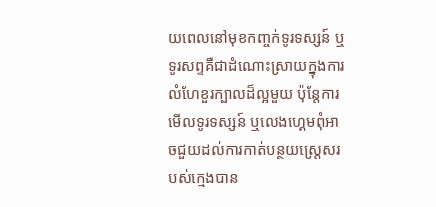យពេលនៅមុខកញ្ចក់ទូរទស្សន៍ ឬទូរសព្ទគឺជាដំណោះស្រាយក្នុងការលំហែខួរក្បាលដ៏ល្អមួយ ប៉ុន្តែការមើលទូរទស្សន៍ ឬលេងហ្គេមពុំអាចជួយដល់ការកាត់បន្ថយស្ត្រេសរបស់ក្មេងបាន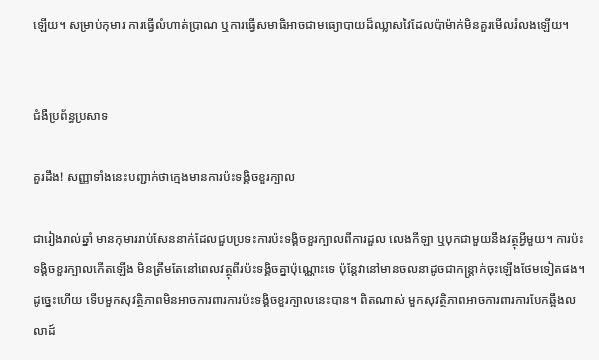ឡើយ។ សម្រាប់កុមារ ការធ្វើលំហាត់ប្រាណ ឬការធ្វើសមាធិអាចជាមធ្យោបាយដ៏ឈ្លាសវៃដែលប៉ាម៉ាក់មិនគួរមើលរំលងឡើយ។


ជំងឺប្រព័ន្ធប្រសាទ

គួរដឹង! សញ្ញាទាំងនេះបញ្ជាក់ថាក្មេងមានការប៉ះទង្គិចខួរក្បាល

ជារៀងរាល់ឆ្នាំ មានកុមាររាប់សែននាក់ដែលជួបប្រទះការប៉ះទង្គិចខួរក្បាលពីការដួល លេងកីឡា ឬបុកជាមួយនឹងវត្ថុអ្វីមួយ។ ការប៉ះទង្គិចខួរក្បាលកើតឡើង មិនត្រឹមតែនៅពេលវត្ថុពីរប៉ះទង្គិចគ្នាប៉ុណ្ណោះទេ ប៉ុន្តែវានៅមានចលនាដូចជាកន្ត្រាក់ចុះឡើងថែមទៀតផង។ ដូច្នេះហើយ ទើបមួកសុវត្ថិភាពមិនអាចការពារការប៉ះទង្គិចខួរក្បាលនេះបាន។ ពិតណាស់ មួកសុវត្ថិភាពអាចការពារការបែកឆ្អឹងលលាដ៍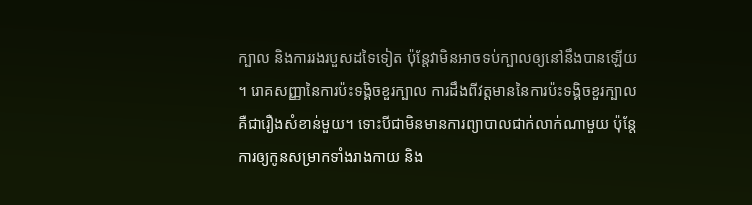ក្បាល និងការរងរបួសដទៃទៀត ប៉ុន្តែវាមិនអាចទប់ក្បាលឲ្យនៅនឹងបានឡើយ។ រោគសញ្ញានៃការប៉ះទង្គិចខួរក្បាល ការដឹងពីវត្តមាននៃការប៉ះទង្គិចខួរក្បាលគឺជារឿងសំខាន់មួយ។ ទោះបីជាមិនមានការព្យាបាលជាក់លាក់ណាមួយ ប៉ុន្តែការឲ្យកូនសម្រាកទាំងរាងកាយ និង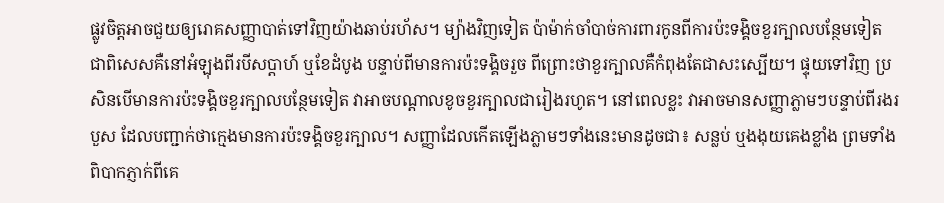ផ្លូវចិត្តអាចជួយឲ្យរោគសញ្ញាបាត់ទៅវិញយ៉ាងឆាប់រហ័ស។ ម្យ៉ាងវិញទៀត ប៉ាម៉ាក់ចាំបាច់ការពារកូនពីការប៉ះទង្គិចខួរក្បាលបន្ថែមទៀត ជាពិសេសគឺនៅអំឡុងពីរបីសប្ដាហ៍ ឬខែដំបូង បន្ទាប់ពីមានការប៉ះទង្គិចរួច ពីព្រោះថាខួរក្បាលគឺកំពុងតែជាសះស្បើយ។ ផ្ទុយទៅវិញ ប្រសិនបើមានការប៉ះទង្គិចខួរក្បាលបន្ថែមទៀត វាអាចបណ្ដាលខូចខួរក្បាលជារៀងរហូត។ នៅពេលខ្លះ វាអាចមានសញ្ញាភ្លាមៗបន្ទាប់ពីរងរបួស ដែលបញ្ជាក់ថាក្មេងមានការប៉ះទង្គិចខួរក្បាល។ សញ្ញាដែលកើតឡើងភ្លាមៗទាំងនេះមានដូចជា៖ សន្លប់ ឬងងុយគេងខ្លាំង ព្រមទាំងពិបាកភ្ញាក់ពីគេ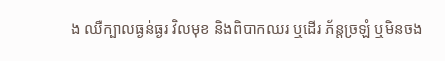ង ឈឺក្បាលធ្ងន់ធ្ងរ វិលមុខ និងពិបាកឈរ ឬដើរ ភ័ន្តច្រឡំ ឬមិនចង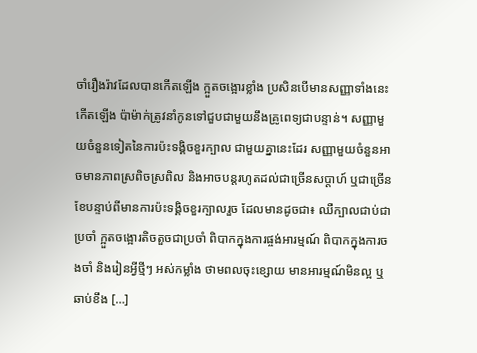ចាំរឿងរ៉ាវដែលបានកើតឡើង ក្អួតចង្អោរខ្លាំង ប្រសិនបើមានសញ្ញាទាំងនេះកើតឡើង ប៉ាម៉ាក់ត្រូវនាំកូនទៅជួបជាមួយនឹងគ្រូពេទ្យជាបន្ទាន់។ សញ្ញាមួយចំនួនទៀតនៃការប៉ះទង្គិចខួរក្បាល ជាមួយគ្នានេះដែរ សញ្ញាមួយចំនួនអាចមានភាពស្រពិចស្រពិល និងអាចបន្តរហូតដល់ជាច្រើនសប្ដាហ៍ ឬជាច្រើនខែបន្ទាប់ពីមានការប៉ះទង្គិចខួរក្បាលរួច ដែលមានដូចជា៖ ឈឺក្បាលជាប់ជាប្រចាំ ក្អួតចង្អោរតិចតួចជាប្រចាំ ពិបាកក្នុងការផ្ចង់អារម្មណ៍ ពិបាកក្នុងការចងចាំ និងរៀនអ្វីថ្មីៗ អស់កម្លាំង ថាមពលចុះខ្សោយ មានអារម្មណ៍មិនល្អ ឬឆាប់ខឹង […]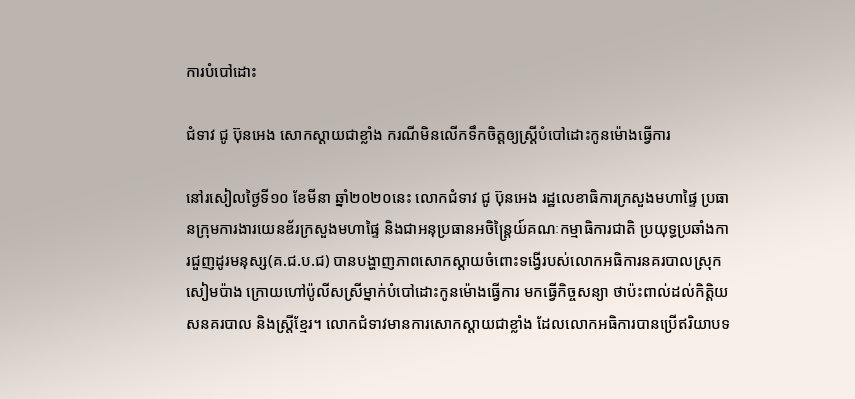ការបំបៅដោះ

ជំទាវ ជូ ប៊ុនអេង សោកស្ដាយជាខ្លាំង ករណីមិនលើកទឹកចិត្តឲ្យស្ត្រីបំបៅដោះកូនម៉ោងធ្វើការ

នៅរសៀលថ្ងៃទី១០ ខែមីនា ឆ្នាំ២០២០នេះ លោកជំទាវ ជូ ប៊ុនអេង រដ្ឋលេខាធិការក្រសួងមហាផ្ទៃ ប្រធានក្រុមការងារយេនឌ័រក្រសួងមហាផ្ទៃ និងជាអនុប្រធានអចិន្ត្រៃយ៍គណៈកម្មាធិការជាតិ ប្រយុទ្ធប្រឆាំងការជួញដូរមនុស្ស(គ.ជ.ប.ជ) បានបង្ហាញភាពសោកស្ដាយចំពោះទង្វើរបស់លោកអធិការនគរបាលស្រុកសៀមប៉ាង ក្រោយហៅប៉ូលីសស្រីម្នាក់បំបៅដោះកូនម៉ោងធ្វើការ មកធ្វើកិច្ចសន្យា ថាប៉ះពាល់ដល់កិត្តិយសនគរបាល និងស្ត្រីខ្មែរ។ លោកជំទាវមានការសោកស្ដាយជាខ្លាំង ដែលលោកអធិការបានប្រើឥរិយាបទ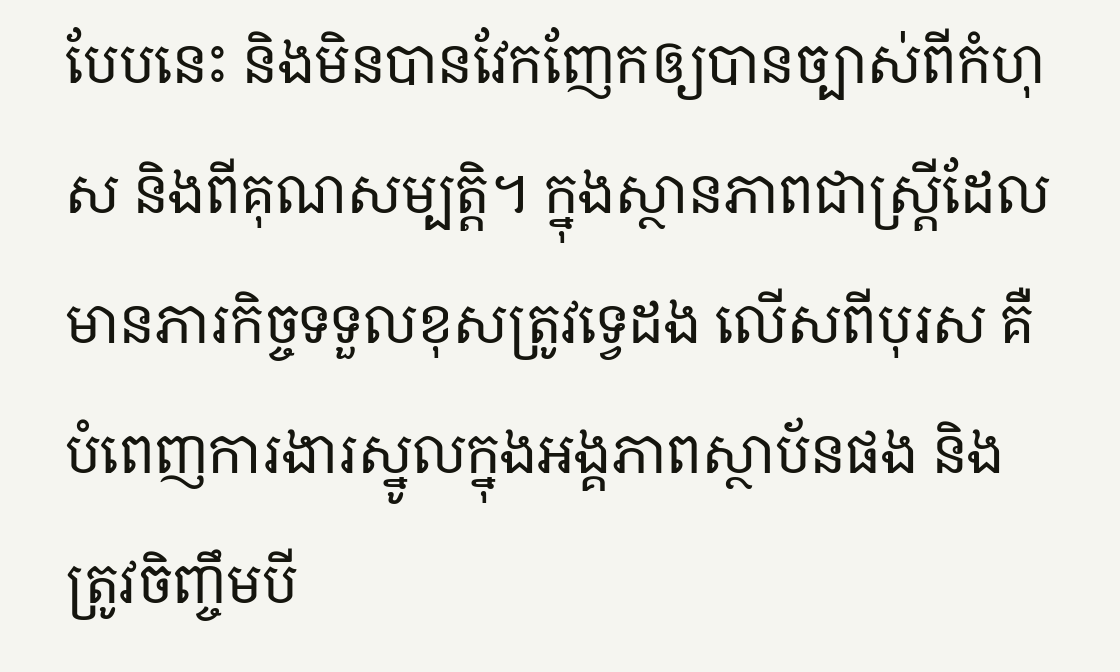បែបនេះ និងមិនបានវែកញែកឲ្យបានច្បាស់ពីកំហុស និងពីគុណសម្បត្តិ។ ក្នុងស្ថានភាពជាស្ត្រីដែលមានភារកិច្ចទទួលខុសត្រូវទ្វេដង លើសពីបុរស គឺបំពេញការងារស្នូលក្នុងអង្គភាពស្ថាប័នផង និងត្រូវចិញ្ចឹមបី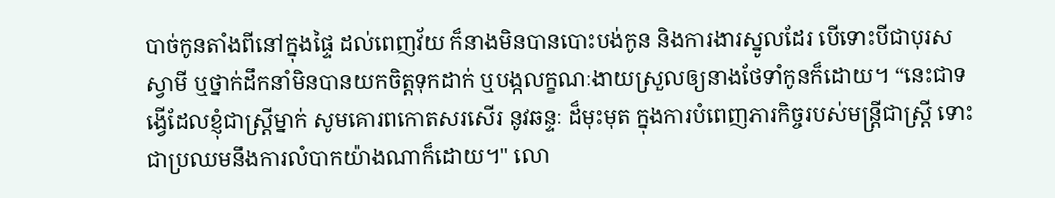បាច់កូនតាំងពីនៅក្នុងផ្ទៃ ដល់ពេញវ័យ ក៏នាងមិនបានបោះបង់កូន និងការងារស្នូលដែរ បើទោះបីជាបុរស ស្វាមី ឬថ្នាក់ដឹកនាំមិនបានយកចិត្តទុកដាក់ ឬបង្កលក្ខណៈងាយស្រួលឲ្យនាងថែទាំកូនក៏ដោយ។ “នេះជាទង្វើដែលខ្ញុំជាស្ត្រីម្នាក់ សូមគោរពកោតសរសើរ នូវឆន្ទៈ ដ៏មុះមុត ក្នុងការបំពេញភារកិច្ចរបស់មន្ត្រីជាស្ត្រី ទោះជាប្រឈមនឹងការលំបាកយ៉ាងណាក៏ដោយ។" លោ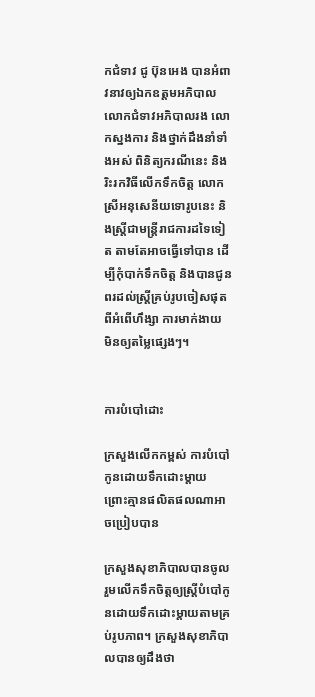កជំទាវ ជូ ប៊ុនអេង បានអំពាវនាវឲ្យឯកឧត្តមអភិបាល លោកជំទាវអភិបាលរង លោកស្នងការ និងថ្នាក់ដឹងនាំទាំងអស់ ពិនិត្យករណីនេះ និងរិះរកវិធីលើកទឹកចិត្ត លោកស្រីអនុសេនីយទោរូបនេះ និងស្ត្រីជាមន្ត្រីរាជការដទៃទៀត តាមតែអាចធ្វើទៅបាន ដើម្បីកុំបាក់ទឹកចិត្ត និងបានជូនពរដល់ស្ត្រីគ្រប់រូបចៀសផុតពីអំពើហឹង្សា ការមាក់ងាយ មិនឲ្យតម្លៃផ្សេងៗ។


ការបំបៅដោះ

ក្រសួងលើកកម្ពស់ ការបំបៅកូនដោយទឹកដោះម្ដាយ ព្រោះគ្មានផលិតផលណាអាចប្រៀបបាន

ក្រសួងសុខាភិបាលបានចូលរួមលើកទឹកចិត្តឲ្យស្រ្តីបំបៅកូនដោយទឹកដោះម្តាយតាមគ្រប់រូបភាព។ ក្រសួងសុខាភិបាលបានឲ្យដឹងថា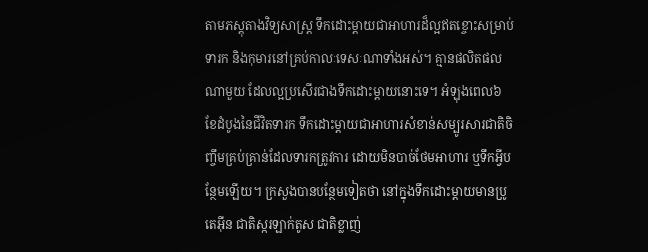តាមភស្តុតាងវិទ្យសាស្ត្រ ទឹកដោះម្ដាយជាអាហារដ៏ល្អឥតខ្ចោះសម្រាប់ទារក និងកុមារនៅគ្រប់កាលៈទេសៈណាទាំងអស់។ គ្មានផលិតផលណាមួយ ដែលល្អប្រសើរជាងទឹកដោះម្ដាយនោះទេ។ អំឡុងពេល៦ខែដំបូងនៃជីវិតទារក ទឹកដោះម្ដាយជាអាហារសំខាន់សម្បូរសារជាតិចិញ្ចឹមគ្រប់គ្រាន់ដែលទារកត្រូវការ ដោយមិនបាច់ថែមអាហារ ឬទឹកអ្វីបន្ថែមឡើយ។ ក្រសួងបានបន្ថែមទៀតថា នៅក្នុងទឹកដោះម្ដាយមានប្រូតេអ៊ីន ជាតិស្ករឡាក់តូស ជាតិខ្លាញ់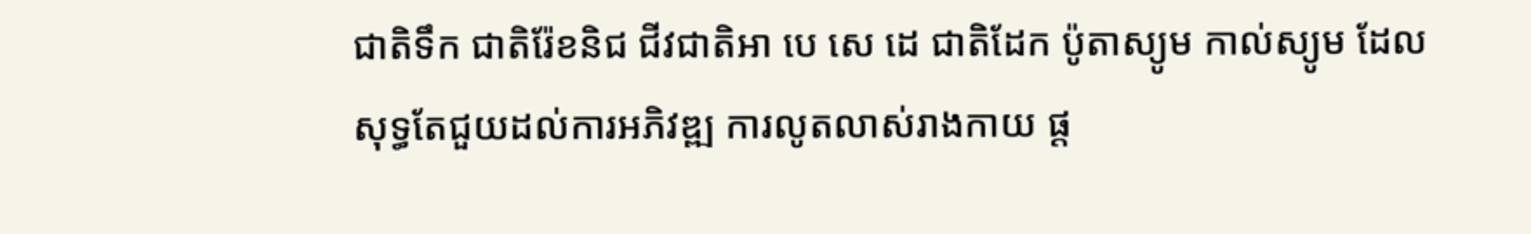ជាតិទឹក ជាតិរ៉ែខនិជ ជីវជាតិអា បេ សេ ដេ ជាតិដែក ប៉ូតាស្យូម កាល់ស្យូម ដែលសុទ្ធតែជួយដល់ការអភិវឌ្ឍ ការលូតលាស់រាងកាយ ផ្ដ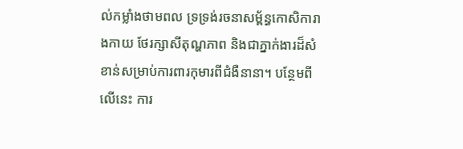ល់កម្លាំងថាមពល ទ្រទ្រង់រចនាសម័្ពន្ធកោសិការាងកាយ ថែរក្សាសីតុណ្ហភាព និងជាភ្នាក់ងារដ៏សំខាន់សម្រាប់ការពារកុមារពីជំងឺនានា។ បន្ថែមពីលើនេះ ការ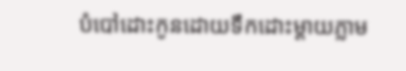បំបៅដោះកូនដោយទឹកដោះម្ដាយភ្លាម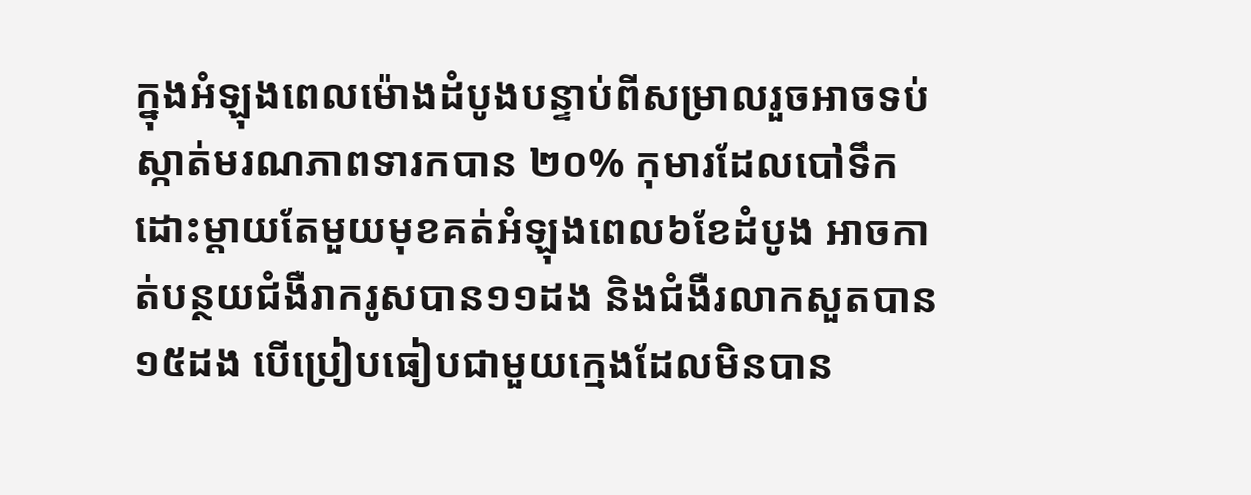ក្នុងអំឡុងពេលម៉ោងដំបូងបន្ទាប់ពីសម្រាលរួចអាចទប់ស្កាត់មរណភាពទារកបាន ២០% កុមារដែលបៅទឹកដោះម្ដាយតែមួយមុខគត់អំឡុងពេល៦ខែដំបូង អាចកាត់បន្ថយជំងឺរាករូសបាន១១ដង និងជំងឺរលាកសួតបាន១៥ដង បើប្រៀបធៀបជាមួយក្មេងដែលមិនបាន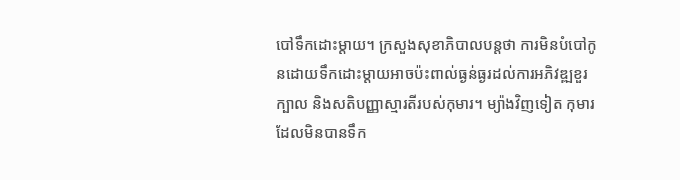បៅទឹកដោះម្ដាយ។ ក្រសួងសុខាភិបាលបន្តថា ការមិនបំបៅកូនដោយទឹកដោះម្ដាយអាចប៉ះពាល់ធ្ងន់ធ្ងរដល់ការអភិវឌ្ឍខួរក្បាល និងសតិបញ្ញាស្មារតីរបស់កុមារ។ ម្យ៉ាងវិញទៀត កុមារដែលមិនបានទឹក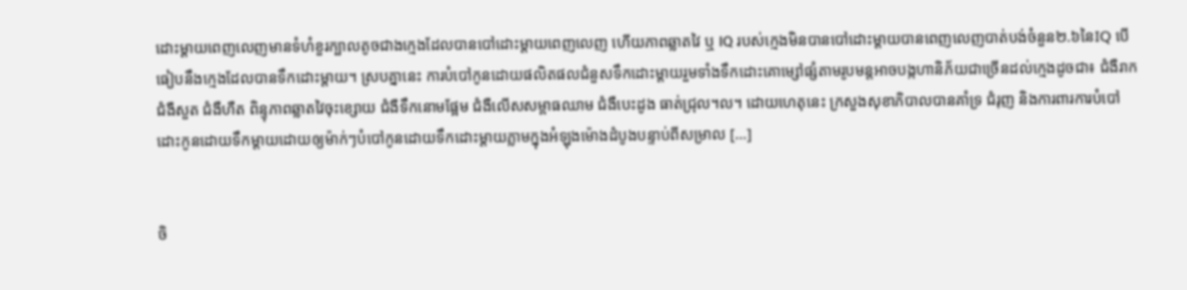ដោះម្ដាយពេញលេញមានទំហំខួរក្បាលតូចជាងក្មេងដែលបានបៅដោះម្ដាយពេញលេញ ហើយភាពឆ្លាតវៃ ឬ IQ របស់ក្មេងមិនបានបៅដោះម្ដាយបានពេញលេញបាត់បង់ចំនួន២.៦នៃIQ បើធៀបនឹងក្មេងដែលបានទឹកដោះម្ដាយ។ ស្របគ្នានេះ ការបំបៅកូនដោយផលិតផលជំនួសទឹកដោះម្ដាយរួមទាំងទឹកដោះគោម្សៅផ្សំតាមរូបមន្តអាចបង្កហានិភ័យជាច្រើនដល់ក្មេងដូចជា៖ ជំងឺរាក ជំងឺសួត ជំងឺហឺត ពិន្ទុភាពឆ្លាតវៃចុះខ្សោយ ជំងឺទឹកនោមផ្អែម ជំងឺលើសសម្ពាធឈាម ជំងឺបេះដូង ធាត់ជ្រុល។ល។ ដោយហេតុនេះ ក្រសួងសុខាភិបាលបានគាំទ្រ ជំរុញ និងការពារការបំបៅដោះកូនដោយទឹកម្ដាយដោយឲ្យម៉ាក់ៗបំបៅកូនដោយទឹកដោះម្ដាយភ្លាមក្នុងអំឡុងម៉ោងដំបូងបន្ទាប់ពីសម្រាល […]


ចិ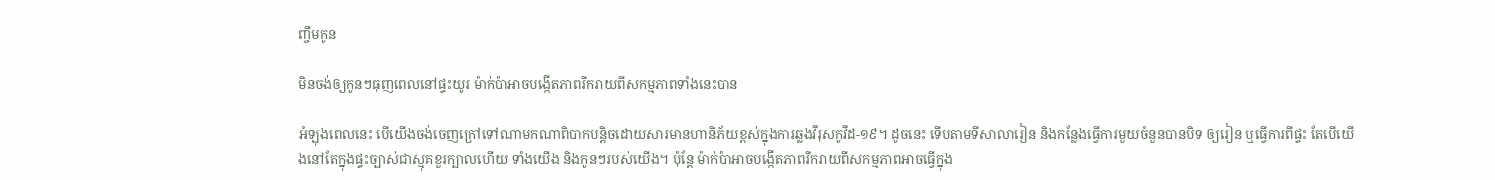ញ្ចឹមកូន

មិនចង់ឲ្យកូនៗធុញពេលនៅផ្ទះយូរ ម៉ាក់ប៉ាអាចបង្កើតភាពរីករាយពីសកម្មភាពទាំងនេះបាន

អំឡុងពេលនេះ បើយើងចង់ចេញក្រៅទៅណាមកណាពិបាកបន្ដិចដោយសារមានហានិភ័យខ្ពស់ក្នុងការឆ្លងវីរុសកូវីដ-១៩។ ដូចនេះ ទើបតាមទីសាលារៀន និងកន្លែងធ្វើការមួយចំនួនបានបិទ ឲ្យរៀន ឬធ្វើការពីផ្ទះ តែបើយើងនៅតែក្នុងផ្ទះច្បាស់ជាស្មុគខួរក្បាលហើយ ទាំងយើង និងកូនៗរបស់យើង។ ប៉ុន្តែ ម៉ាក់ប៉ាអាចបង្កើតភាពរីករាយពីសកម្មភាពអាចធ្វើក្នុង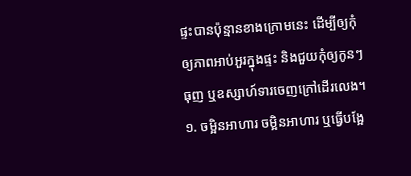ផ្ទះបានប៉ុន្មានខាងក្រោមនេះ ដើម្បីឲ្យកុំឲ្យភាពអាប់អួរក្នុងផ្ទះ និងជួយកុំឲ្យកូនៗធុញ ឬឧស្សាហ៍ទារចេញក្រៅដើរលេង។ ១. ចម្អិនអាហារ ចម្អិនអាហារ ឬធ្វើបង្អែ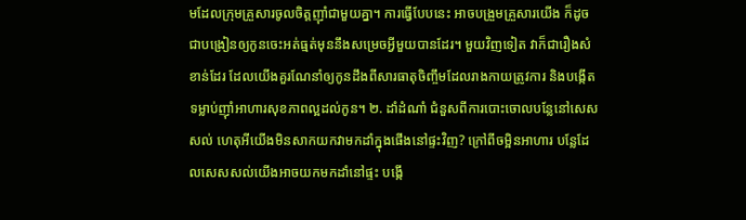មដែលក្រុមគ្រួសារចូលចិត្តញ៉ាំជាមួយគ្នា។ ការធ្វើបែបនេះ អាចបង្រួមគ្រួសារយើង ក៏ដូចជាបង្រៀនឲ្យកូនចេះអត់ធ្មត់មុននឹងសម្រេចអ្វីមួយបានដែរ។ មួយវិញទៀត វាក៏ជារឿងសំខាន់ដែរ ដែលយើងគួរណែនាំឲ្យកូនដឹងពីសារធាតុចិញ្ចឹមដែលរាងកាយត្រូវការ និងបង្កើតទម្លាប់ញ៉ាំអាហារសុខភាពល្អដល់កូន។ ២. ដាំដំណាំ ជំនួសពីការបោះចោលបន្លែនៅសេសសល់ ហេតុអីយើងមិនសាកយកវាមកដាំក្នុងផើងនៅផ្ទះវិញ? ក្រៅពីចម្អិនអាហារ បន្លែដែលសេសសល់យើងអាចយកមកដាំនៅផ្ទះ បង្កើ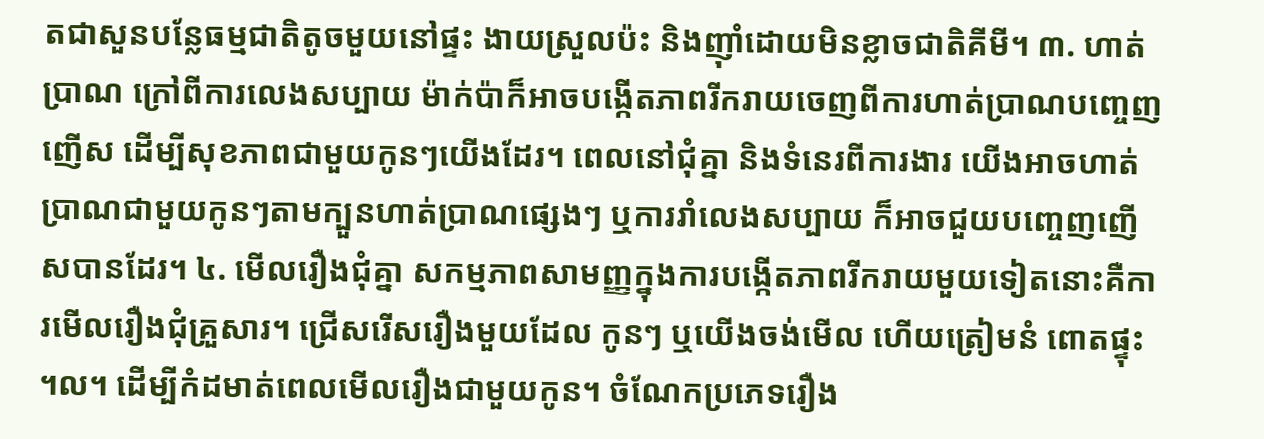តជាសួនបន្លែធម្មជាតិតូចមួយនៅផ្ទះ ងាយស្រួលប៉ះ និងញ៉ាំដោយមិនខ្លាចជាតិគីមី។ ៣. ហាត់ប្រាណ ក្រៅពីការលេងសប្បាយ ម៉ាក់ប៉ាក៏អាចបង្កើតភាពរីករាយចេញពីការហាត់ប្រាណបញ្ចេញញើស ដើម្បីសុខភាពជាមួយកូនៗយើងដែរ។ ពេលនៅជុំគ្នា និងទំនេរពីការងារ យើងអាចហាត់ប្រាណជាមួយកូនៗតាមក្បួនហាត់ប្រាណផ្សេងៗ ឬការរាំលេងសប្បាយ ក៏អាចជួយបញ្ចេញញើសបានដែរ។ ៤. មើលរឿងជុំគ្នា សកម្មភាពសាមញ្ញក្នុងការបង្កើតភាពរីករាយមួយទៀតនោះគឺការមើលរឿងជុំគ្រួសារ។ ជ្រើសរើសរឿងមួយដែល កូនៗ ឬយើងចង់មើល ហើយត្រៀមនំ ពោតផ្ទុះ។ល។ ដើម្បីកំដមាត់ពេលមើលរឿងជាមួយកូន។ ចំណែកប្រភេទរឿង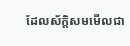ដែលស័ក្តិសមមើលជា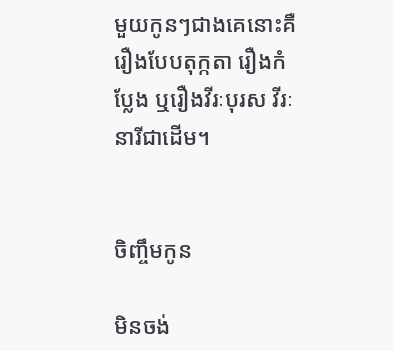មួយកូនៗជាងគេនោះគឺរឿងបែបតុក្កតា រឿងកំប្លែង ឬរឿងវីរៈបុរស វីរៈនារីជាដើម។


ចិញ្ចឹមកូន

មិនចង់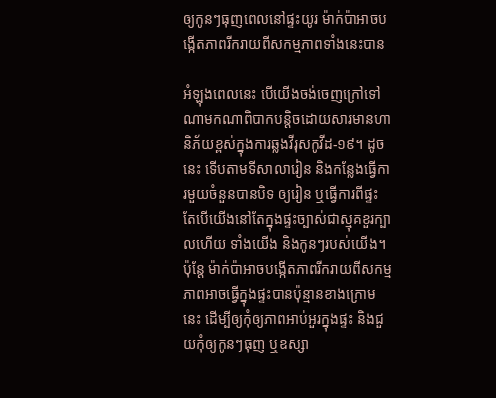ឲ្យកូនៗធុញពេលនៅផ្ទះយូរ ម៉ាក់ប៉ាអាចបង្កើតភាពរីករាយពីសកម្មភាពទាំងនេះបាន

អំឡុងពេលនេះ បើយើងចង់ចេញក្រៅទៅណាមកណាពិបាកបន្ដិចដោយសារមានហានិភ័យខ្ពស់ក្នុងការឆ្លងវីរុសកូវីដ-១៩។ ដូចនេះ ទើបតាមទីសាលារៀន និងកន្លែងធ្វើការមួយចំនួនបានបិទ ឲ្យរៀន ឬធ្វើការពីផ្ទះ តែបើយើងនៅតែក្នុងផ្ទះច្បាស់ជាស្មុគខួរក្បាលហើយ ទាំងយើង និងកូនៗរបស់យើង។ ប៉ុន្តែ ម៉ាក់ប៉ាអាចបង្កើតភាពរីករាយពីសកម្មភាពអាចធ្វើក្នុងផ្ទះបានប៉ុន្មានខាងក្រោមនេះ ដើម្បីឲ្យកុំឲ្យភាពអាប់អួរក្នុងផ្ទះ និងជួយកុំឲ្យកូនៗធុញ ឬឧស្សា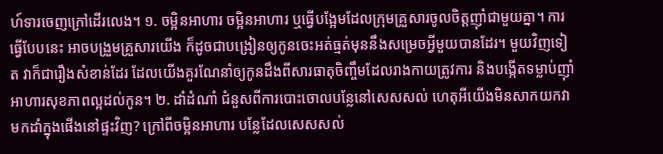ហ៍ទារចេញក្រៅដើរលេង។ ១. ចម្អិនអាហារ ចម្អិនអាហារ ឬធ្វើបង្អែមដែលក្រុមគ្រួសារចូលចិត្តញ៉ាំជាមួយគ្នា។ ការធ្វើបែបនេះ អាចបង្រួមគ្រួសារយើង ក៏ដូចជាបង្រៀនឲ្យកូនចេះអត់ធ្មត់មុននឹងសម្រេចអ្វីមួយបានដែរ។ មួយវិញទៀត វាក៏ជារឿងសំខាន់ដែរ ដែលយើងគួរណែនាំឲ្យកូនដឹងពីសារធាតុចិញ្ចឹមដែលរាងកាយត្រូវការ និងបង្កើតទម្លាប់ញ៉ាំអាហារសុខភាពល្អដល់កូន។ ២. ដាំដំណាំ ជំនួសពីការបោះចោលបន្លែនៅសេសសល់ ហេតុអីយើងមិនសាកយកវាមកដាំក្នុងផើងនៅផ្ទះវិញ? ក្រៅពីចម្អិនអាហារ បន្លែដែលសេសសល់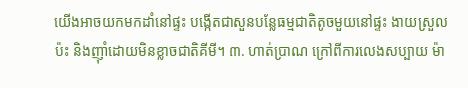យើងអាចយកមកដាំនៅផ្ទះ បង្កើតជាសួនបន្លែធម្មជាតិតូចមួយនៅផ្ទះ ងាយស្រួលប៉ះ និងញ៉ាំដោយមិនខ្លាចជាតិគីមី។ ៣. ហាត់ប្រាណ ក្រៅពីការលេងសប្បាយ ម៉ា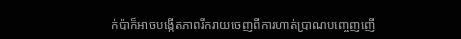ក់ប៉ាក៏អាចបង្កើតភាពរីករាយចេញពីការហាត់ប្រាណបញ្ចេញញើ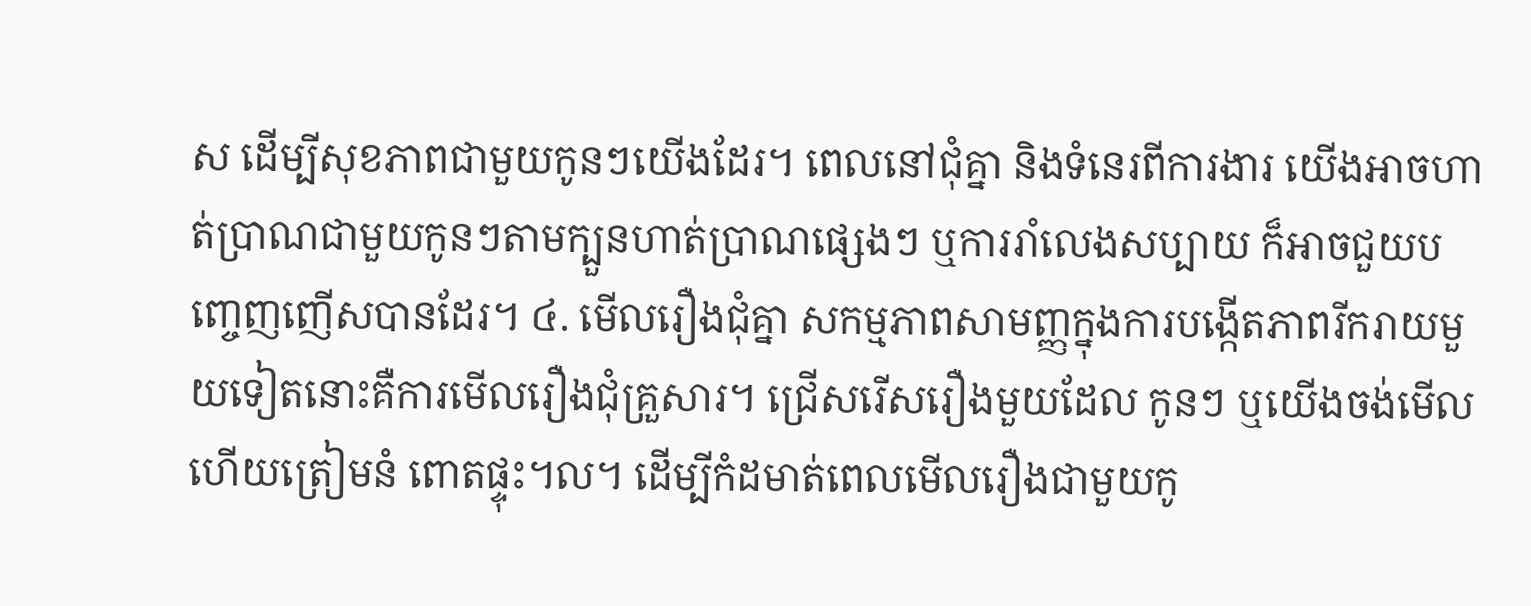ស ដើម្បីសុខភាពជាមួយកូនៗយើងដែរ។ ពេលនៅជុំគ្នា និងទំនេរពីការងារ យើងអាចហាត់ប្រាណជាមួយកូនៗតាមក្បួនហាត់ប្រាណផ្សេងៗ ឬការរាំលេងសប្បាយ ក៏អាចជួយបញ្ចេញញើសបានដែរ។ ៤. មើលរឿងជុំគ្នា សកម្មភាពសាមញ្ញក្នុងការបង្កើតភាពរីករាយមួយទៀតនោះគឺការមើលរឿងជុំគ្រួសារ។ ជ្រើសរើសរឿងមួយដែល កូនៗ ឬយើងចង់មើល ហើយត្រៀមនំ ពោតផ្ទុះ។ល។ ដើម្បីកំដមាត់ពេលមើលរឿងជាមួយកូ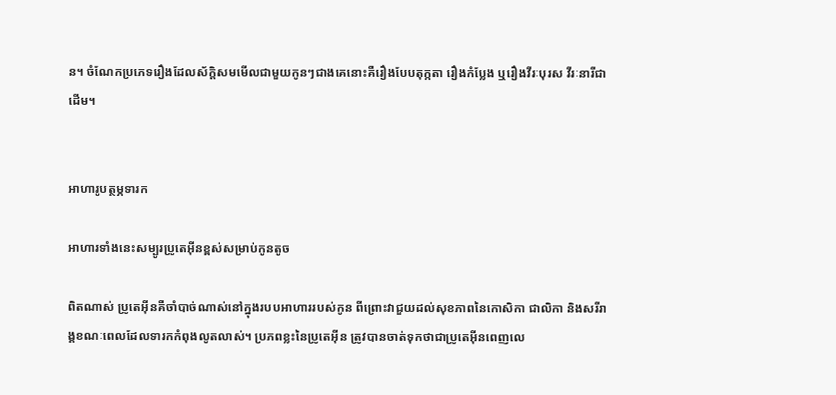ន។ ចំណែកប្រភេទរឿងដែលស័ក្តិសមមើលជាមួយកូនៗជាងគេនោះគឺរឿងបែបតុក្កតា រឿងកំប្លែង ឬរឿងវីរៈបុរស វីរៈនារីជាដើម។


អាហារូបត្ថម្ភទារក

អាហារទាំងនេះសម្បូរប្រូតេអ៊ីនខ្ពស់សម្រាប់កូនតូច

ពិតណាស់ ប្រូតេអ៊ីនគឺចាំបាច់ណាស់នៅក្នុងរបបអាហាររបស់កូន ពីព្រោះវាជួយដល់សុខភាពនៃកោសិកា ជាលិកា និងសរីរាង្គខណៈពេលដែលទារកកំពុងលូតលាស់។ ប្រភពខ្លះនៃប្រូតេអ៊ីន ត្រូវបានចាត់ទុកថាជាប្រូតេអ៊ីនពេញលេ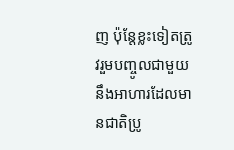ញ ប៉ុន្តែខ្លះទៀតត្រូវរួមបញ្ចូលជាមួយនឹងអាហារដែលមានជាតិប្រូ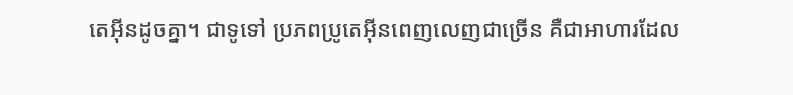តេអ៊ីនដូចគ្នា។ ជាទូទៅ ប្រភពប្រូតេអ៊ីនពេញលេញជាច្រើន គឺជាអាហារដែល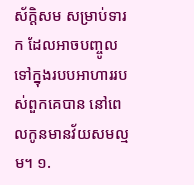ស័ក្ដិសម សម្រាប់ទារក ដែលអាចបញ្ចូលទៅក្នុងរបបអាហាររបស់ពួកគេបាន នៅពេលកូនមានវ័យសមល្មម។ ១.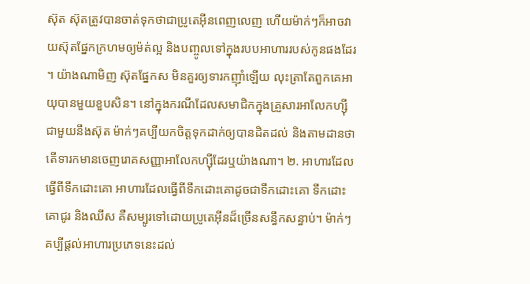ស៊ុត ស៊ុតត្រូវបានចាត់ទុកថាជាប្រូតេអ៊ីនពេញលេញ ហើយម៉ាក់ៗក៏អាចវាយស៊ុតផ្នែកក្រហមឲ្យម៉ត់ល្អ និងបញ្ចូលទៅក្នុងរបបអាហាររបស់កូនផងដែរ។ យ៉ាងណាមិញ ស៊ុតផ្នែកស មិនគួរឲ្យទារកញ៉ាំឡើយ លុះត្រាតែពួកគេអាយុបានមួយខួបសិន។ នៅក្នុងករណីដែលសមាជិកក្នុងគ្រួសារអាលែកហ្ស៊ីជាមួយនឹងស៊ុត ម៉ាក់ៗគប្បីយកចិត្តទុកដាក់ឲ្យបានដិតដល់ និងតាមដានថាតើទារកមានចេញរោគសញ្ញាអាលែកហ្ស៊ីដែរឬយ៉ាងណា។ ២. អាហារដែលធ្វើពីទឹកដោះគោ អាហារដែលធ្វើពីទឹកដោះគោដូចជាទឹកដោះគោ ទឹកដោះគោជូរ និងឈីស គឺសម្បូរទៅដោយប្រូតេអ៊ីនដ៏ច្រើនសន្ធឹកសន្ធាប់។ ម៉ាក់ៗគប្បីផ្ដល់អាហារប្រភេទនេះដល់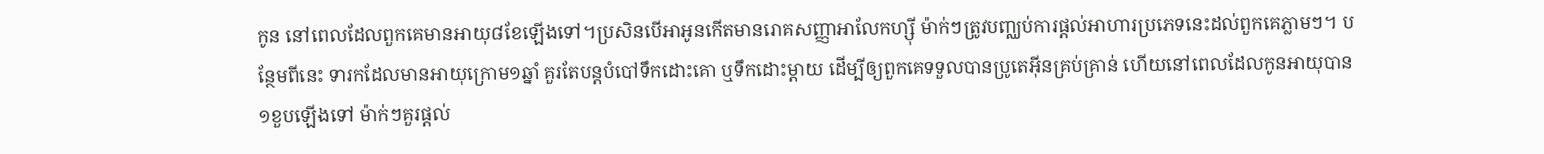កូន នៅពេលដែលពួកគេមានអាយុ៨ខែឡើងទៅ។ប្រសិនបើអាអូនកើតមានរោគសញ្ញាអាលែកហ្ស៊ី ម៉ាក់ៗត្រូវបញ្ឈប់ការផ្ដល់អាហារប្រភេទនេះដល់ពួកគេភ្លាមៗ។ បន្ថែមពីនេះ ទារកដែលមានអាយុក្រោម១ឆ្នាំ គួរតែបន្តបំបៅទឹកដោះគោ ឬទឹកដោះម្ដាយ ដើម្បីឲ្យពួកគេទទួលបានប្រូតេអ៊ីនគ្រប់គ្រាន់ ហើយនៅពេលដែលកូនអាយុបាន១ខួបឡើងទៅ ម៉ាក់ៗគួរផ្ដល់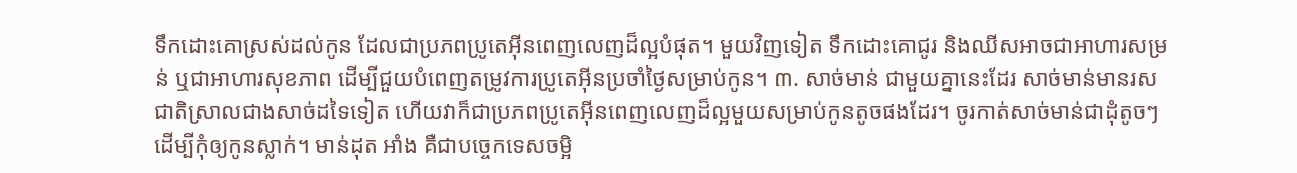ទឹកដោះគោស្រស់ដល់កូន ដែលជាប្រភពប្រូតេអ៊ីនពេញលេញដ៏ល្អបំផុត។ មួយវិញទៀត ទឹកដោះគោជូរ និងឈីសអាចជាអាហារសម្រន់ ឬជាអាហារសុខភាព ដើម្បីជួយបំពេញតម្រូវការប្រូតេអ៊ីនប្រចាំថ្ងៃសម្រាប់កូន។ ៣. សាច់មាន់ ជាមួយគ្នានេះដែរ សាច់មាន់មានរសជាតិស្រាលជាងសាច់ដទៃទៀត ហើយវាក៏ជាប្រភពប្រូតេអ៊ីនពេញលេញដ៏ល្អមួយសម្រាប់កូនតូចផងដែរ។ ចូរកាត់សាច់មាន់ជាដុំតូចៗ ដើម្បីកុំឲ្យកូនស្លាក់។ មាន់ដុត អាំង គឺជាបច្ចេកទេសចម្អិ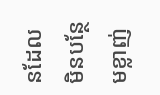នដែលមិនបន្ថែមខ្លាញ់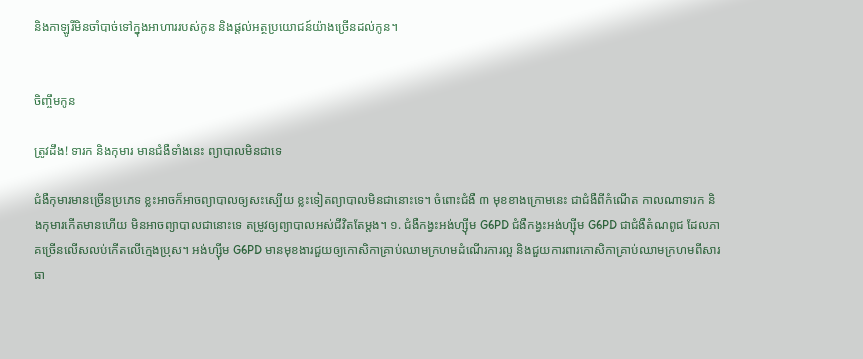និងកាឡូរីមិនចាំបាច់ទៅក្នុងអាហាររបស់កូន និងផ្ដល់អត្ថប្រយោជន៍យ៉ាងច្រើនដល់កូន។


ចិញ្ចឹមកូន

ត្រូវដឹង! ទារក និងកុមារ មានជំងឺទាំងនេះ ព្យាបាលមិនជាទេ

ជំងឺកុមារមានច្រើនប្រភេទ ខ្លះអាចក៏អាចព្យាបាលឲ្យសះស្បើយ ខ្លះទៀតព្យាបាលមិនជានោះទេ។ ចំពោះជំងឺ ៣ មុខខាងក្រោមនេះ ជាជំងឺពីកំណើត កាលណាទារក និងកុមារកើតមានហើយ មិនអាចព្យាបាលជានោះទេ តម្រូវឲ្យព្យាបាលអស់ជីវិតតែម្តង។ ១. ជំងឺកង្វះអង់ហ្ស៊ីម G6PD ជំងឺកង្វះអង់ហ្ស៊ីម G6PD ជាជំងឺតំណពូជ ដែលភាគច្រើនលើសលប់កើតលើក្មេងប្រុស។ អង់ហ្ស៊ីម G6PD មានមុខងារជួយឲ្យកោសិកាគ្រាប់ឈាមក្រហមដំណើរការល្អ និងជួយការពារកោសិកាគ្រាប់ឈាមក្រហមពីសារធា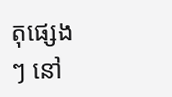តុផ្សេងៗ នៅ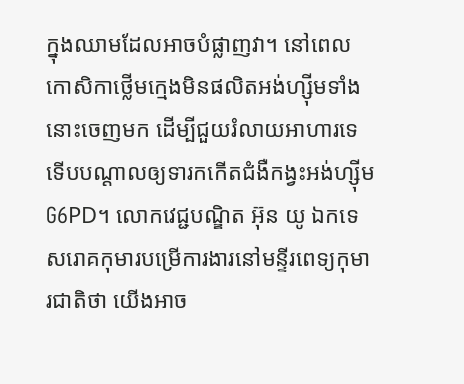ក្នុងឈាមដែលអាចបំផ្លាញវា។ នៅពេលកោសិកាថ្លើមក្មេងមិនផលិតអង់ហ្ស៊ីមទាំងនោះចេញមក ដើម្បីជួយរំលាយអាហារទេ ទើបបណ្ដាលឲ្យទារកកើតជំងឺកង្វះអង់ហ្ស៊ីម G6PD។ លោកវេជ្ជបណ្ឌិត អ៊ុន យូ ឯកទេសរោគកុមារបម្រើការងារនៅមន្ទីរពេទ្យកុមារជាតិថា យើងអាច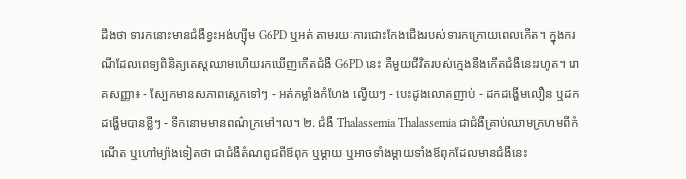ដឹងថា ទារកនោះមានជំងឺខ្វះអង់ហ្ស៊ីម G6PD ឬអត់ តាមរយៈការជោះកែងជើងរបស់ទារកក្រោយពេលកើត។ ក្នុងករណីដែលពេទ្យពិនិត្យតេស្តឈាមហើយរកឃើញកើតជំងឺ G6PD នេះ គឺមួយជីវិតរបស់ក្មេងនឹងកើតជំងឺនេះរហូត។ រោគសញ្ញា៖ - ស្បែកមានសភាពស្លេកទៅៗ - អត់កម្លាំងកំហែង លើ្វយៗ - បេះដូងលោតញាប់ - ដកដង្ហើមលឿន ឬដកដង្ហើមបានខ្លីៗ - ទឹកនោមមានពណ៌ក្រមៅ។ល។ ២. ជំងឺ Thalassemia Thalassemia ជាជំងឺគ្រាប់ឈាមក្រហមពីកំណើត ឬហៅម្យ៉ាងទៀតថា ជាជំងឺតំណពូជពីឪពុក ឬម្តាយ ឬអាចទាំងម្តាយទាំងឪពុកដែលមានជំងឺនេះ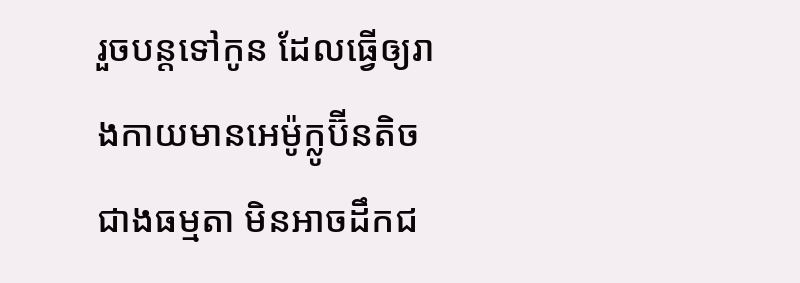រួចបន្តទៅកូន ដែលធ្វើឲ្យរាងកាយមានអេម៉ូក្លូប៊ីនតិចជាងធម្មតា មិនអាចដឹកជ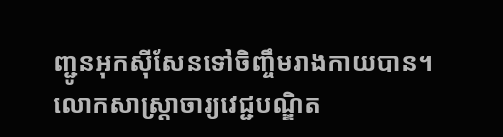ញ្ជូនអុកស៊ីសែនទៅចិញ្ចឹមរាងកាយបាន។ លោកសាស្ត្រាចារ្យវេជ្ជបណ្ឌិត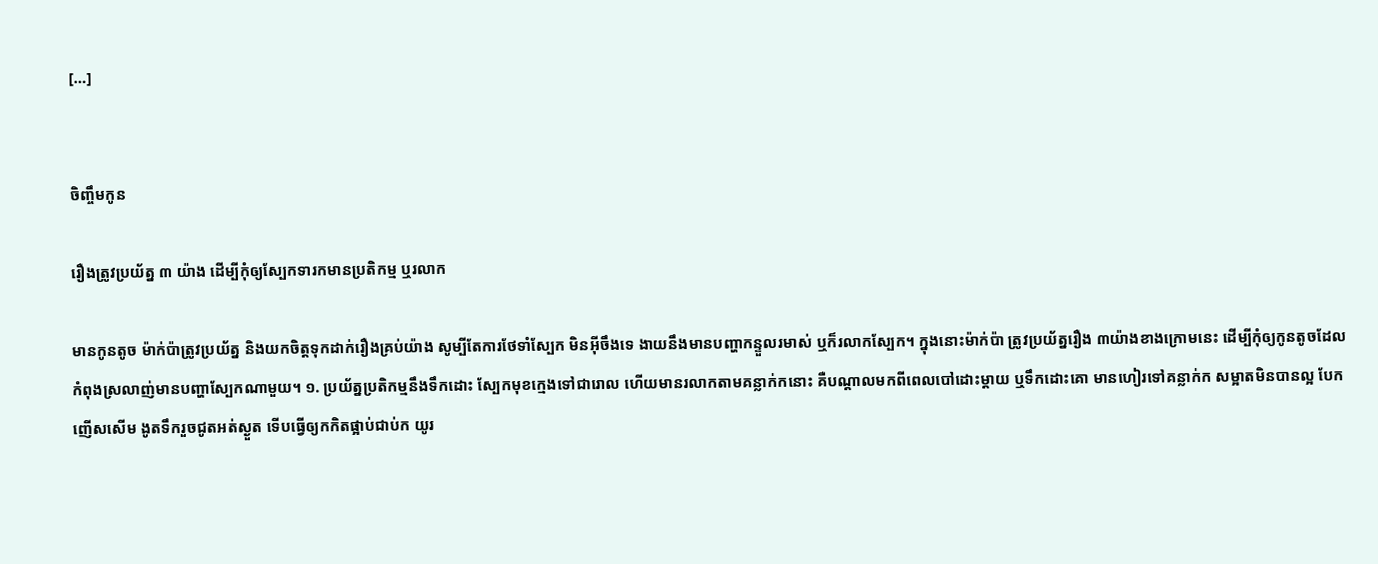[…]


ចិញ្ចឹមកូន

រឿងត្រូវប្រយ័ត្ន ៣ យ៉ាង ដើម្បីកុំឲ្យស្បែកទារកមានប្រតិកម្ម ឬរលាក

មានកូនតូច ម៉ាក់ប៉ាត្រូវប្រយ័ត្ន និងយកចិត្តទុកដាក់រឿងគ្រប់យ៉ាង សូម្បីតែការថែទាំស្បែក មិនអ៊ីចឹងទេ ងាយនឹងមានបញ្ហាកន្ទួលរមាស់ ឬក៏រលាកស្បែក។ ក្នុងនោះម៉ាក់ប៉ា ត្រូវប្រយ័ត្នរឿង ៣យ៉ាងខាងក្រោមនេះ ដើម្បីកុំឲ្យកូនតូចដែលកំពុងស្រលាញ់មានបញ្ហាស្បែកណាមួយ។ ១. ប្រយ័ត្នប្រតិកម្មនឹងទឹកដោះ ស្បែកមុខក្មេងទៅជារោល ហើយមានរលាកតាមគន្លាក់កនោះ គឺបណ្ដាលមកពីពេលបៅដោះម្ដាយ ឬទឹកដោះគោ មានហៀរទៅគន្លាក់ក សម្អាតមិនបានល្អ បែកញើសសើម ងូតទឹករួចជូតអត់ស្ងួត ទើបធ្វើឲ្យកកិតផ្អាប់ជាប់ក យូរ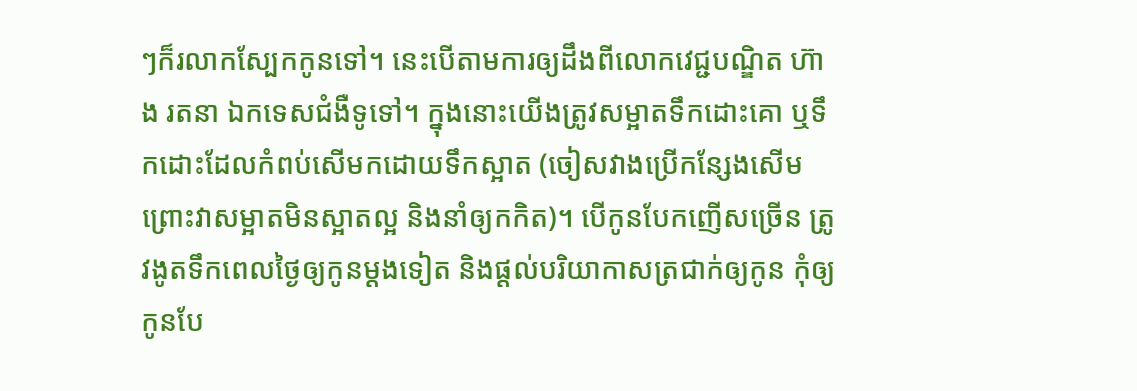ៗក៏រលាកស្បែកកូនទៅ។ នេះបើតាមការឲ្យដឹងពីលោកវេជ្ជបណ្ឌិត ហ៊ាង រតនា ឯកទេសជំងឺទូទៅ។ ក្នុងនោះយើងត្រូវសម្អាតទឹកដោះគោ ឬទឹកដោះដែលកំពប់សើមកដោយទឹកស្អាត (ចៀសវាងប្រើកន្សែងសើម ព្រោះវាសម្អាតមិនស្អាតល្អ និងនាំឲ្យកកិត)។ បើកូនបែកញើសច្រើន ត្រូវងូតទឹកពេលថ្ងៃឲ្យកូនម្ដងទៀត និងផ្ដល់បរិយាកាសត្រជាក់ឲ្យកូន កុំឲ្យកូនបែ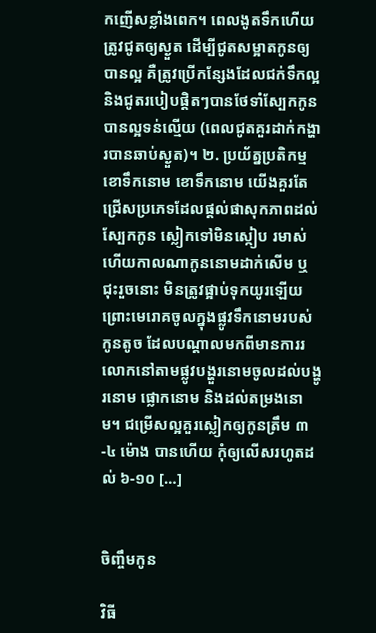កញើសខ្លាំងពេក។ ពេលងូតទឹកហើយត្រូវជូតឲ្យស្ងួត ដើម្បីជូតសម្អាតកូនឲ្យបានល្អ គឺត្រូវប្រើកន្សែងដែលជក់ទឹកល្អ និងជូតរបៀបផ្ដិតៗបានថែទាំស្បែកកូនបានល្អទន់ល្មើយ (ពេលជូតគួរដាក់កង្ហារបានឆាប់ស្ងួត)។ ២. ប្រយ័ត្នប្រតិកម្មខោទឹកនោម ខោទឹកនោម យើងគួរតែជ្រើសប្រភេទដែលផ្តល់ផាសុកភាពដល់ស្បែកកូន ស្លៀកទៅមិនស្កៀប រមាស់ ហើយកាលណាកូននោមដាក់សើម ឬជុះរួចនោះ មិនត្រូវផ្អាប់ទុកយូរឡើយ ព្រោះមេរោគចូលក្នុងផ្លូវទឹកនោមរបស់កូនតូច ដែលបណ្ដាលមកពីមានការរលោកនៅតាមផ្លូវបង្ហួរនោមចូលដល់បង្ហូរនោម ផ្លោកនោម និងដល់តម្រងនោម។ ជម្រើសល្អគួរស្លៀកឲ្យកូនត្រឹម ៣-៤ ម៉ោង បានហើយ កុំឲ្យលើសរហូតដល់ ៦-១០ […]


ចិញ្ចឹមកូន

វិធី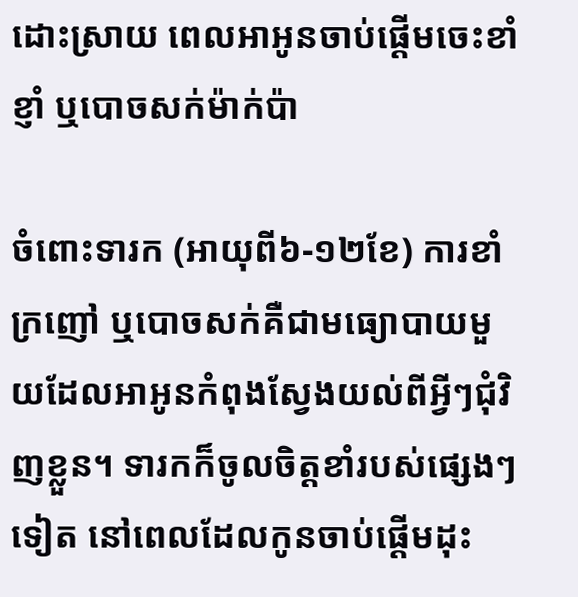ដោះស្រាយ ពេលអាអូនចាប់ផ្ដើមចេះខាំ ខ្ញាំ ឬបោចសក់ម៉ាក់ប៉ា

ចំពោះទារក (អាយុពី៦-១២ខែ) ការខាំ ក្រញៅ ឬបោចសក់គឺជាមធ្យោបាយមួយដែលអាអូនកំពុងស្វែងយល់ពីអ្វីៗជុំវិញខ្លួន។ ទារកក៏ចូលចិត្តខាំរបស់ផ្សេងៗទៀត នៅពេលដែលកូនចាប់ផ្ដើមដុះ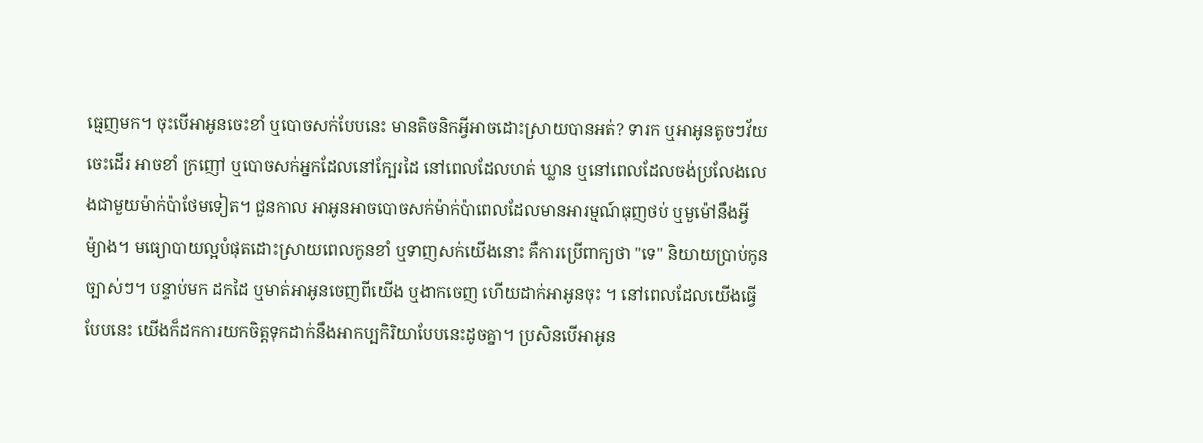ធ្មេញមក។ ចុះបើអាអូនចេះខាំ ឬបោចសក់បែបនេះ មានតិចនិកអ្វីអាចដោះស្រាយបានអត់? ទារក ឬអាអូនតូចៗវ័យចេះដើរ អាចខាំ ក្រញៅ ឬបោចសក់អ្នកដែលនៅក្បែរដៃ នៅពេលដែលហត់ ឃ្លាន ឬនៅពេលដែលចង់ប្រលែងលេងជាមួយម៉ាក់ប៉ាថែមទៀត។ ជួនកាល អាអូនអាចបោចសក់ម៉ាក់ប៉ាពេលដែលមានអារម្មណ៍ធុញថប់ ឬមួម៉ៅនឹងអ្វីម៉្យាង។ មធ្យោបាយល្អបំផុតដោះស្រាយពេលកូនខាំ ឬទាញសក់យើងនោះ គឺការប្រើពាក្យថា "ទេ" និយាយប្រាប់កូនច្បាស់ៗ។ បន្ទាប់មក ដកដៃ ឬមាត់អាអូនចេញពីយើង ឬងាកចេញ ហើយដាក់អាអូនចុះ ។ នៅពេលដែលយើងធ្វើបែបនេះ យើងក៏ដកការយកចិត្តទុកដាក់នឹងអាកប្បកិរិយាបែបនេះដូចគ្នា។ ប្រសិនបើអាអូន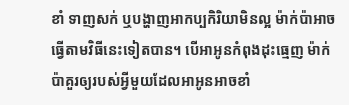ខាំ ទាញសក់ ឬបង្ហាញអាកប្បកិរិយាមិនល្អ ម៉ាក់ប៉ាអាចធ្វើតាមវិធីនេះទៀតបាន។ បើអាអូនកំពុងដុះធ្មេញ ម៉ាក់ប៉ាគួរឲ្យរបស់អ្វីមួយដែលអាអូនអាចខាំ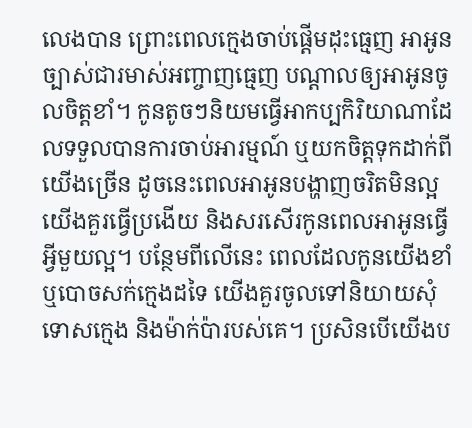លេងបាន ព្រោះពេលក្មេងចាប់ផ្ដើមដុះធ្មេញ អាអូនច្បាស់ជារមាស់អញ្ចាញធ្មេញ បណ្ដាលឲ្យអាអូនចូលចិត្តខាំ។ កូនតូចៗនិយមធ្វើអាកប្បកិរិយាណាដែលទទួលបានការចាប់អារម្មណ៍ ឬយកចិត្តទុកដាក់ពីយើងច្រើន ដូចនេះពេលអាអូនបង្ហាញចរិតមិនល្អ យើងគួរធ្វើប្រងើយ និងសរសើរកូនពេលអាអូនធ្វើអ្វីមួយល្អ។ បន្ថែមពីលើនេះ ពេលដែលកូនយើងខាំ ឬបោចសក់ក្មេងដទៃ យើងគួរចូលទៅនិយាយសុំទោសក្មេង និងម៉ាក់ប៉ារបស់គេ។ ប្រសិនបើយើងប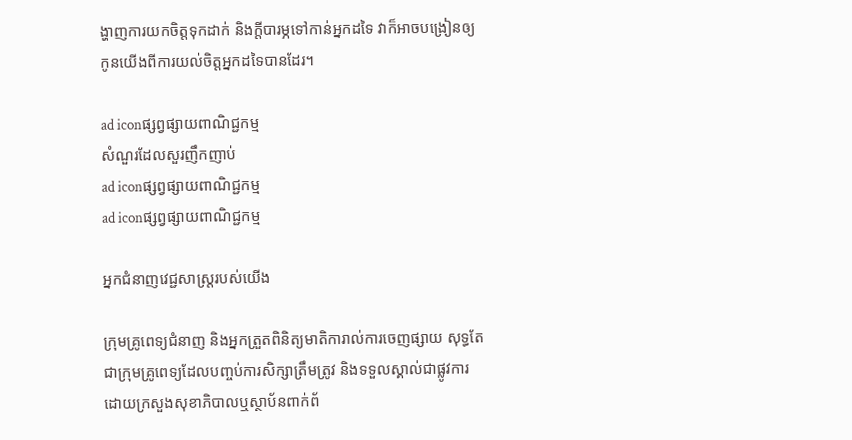ង្ហាញការយកចិត្តទុកដាក់ និងក្ដីបារម្ភទៅកាន់អ្នកដទៃ វាក៏អាចបង្រៀនឲ្យកូនយើងពីការយល់ចិត្តអ្នកដទៃបានដែរ។

ad iconផ្សព្វផ្សាយពាណិជ្ជកម្ម
សំណួរដែលសួរញឹកញាប់
ad iconផ្សព្វផ្សាយពាណិជ្ជកម្ម
ad iconផ្សព្វផ្សាយពាណិជ្ជកម្ម

អ្នកជំនាញវេជ្ជសាស្ត្ររបស់យើង

ក្រុមគ្រូពេទ្យជំនាញ និងអ្នកត្រួតពិនិត្យមាតិការាល់ការចេញផ្សាយ សុទ្ធតែជាក្រុមគ្រូពេទ្យដែលបញ្ចប់ការសិក្សាត្រឹមត្រូវ និងទទួលស្គាល់ជាផ្លូវការដោយក្រសួងសុខាភិបាលឬស្ថាប័នពាក់ព័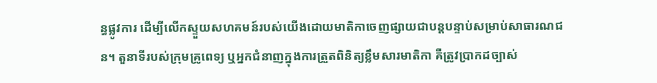ន្ធផ្លូវការ ដើម្បីលើកស្ទួយសហគមន៍របស់យើងដោយមាតិកាចេញផ្សាយជាបន្តបន្ទាប់សម្រាប់សាធារណជន។ តួនាទីរបស់ក្រុមគ្រូពេទ្យ ឬអ្នកជំនាញក្នុងការត្រួតពិនិត្យខ្លឹមសារមាតិកា គឺត្រូវប្រាកដច្បាស់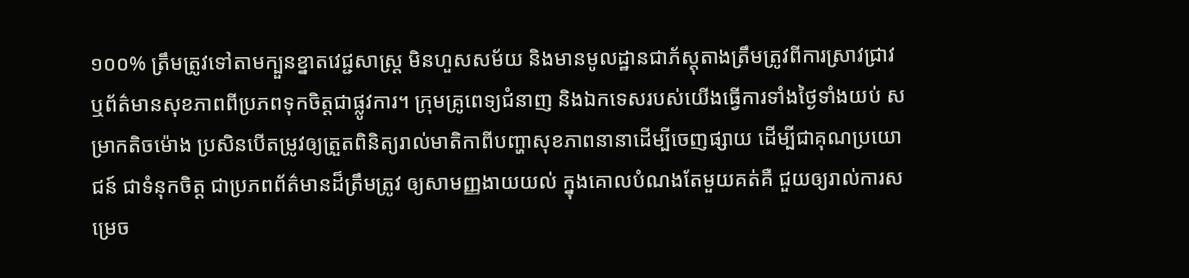១០០% ត្រឹមត្រូវទៅតាមក្បួនខ្នាតវេជ្ជសាស្ត្រ មិនហួសសម័យ និងមានមូលដ្ឋានជាភ័ស្តុតាងត្រឹមត្រូវពីការស្រាវជ្រាវ ឬព័ត៌មានសុខភាពពីប្រភពទុកចិត្តជាផ្លូវការ។ ក្រុមគ្រូពេទ្យជំនាញ និងឯកទេសរបស់យើងធ្វើការទាំងថ្ងៃទាំងយប់ សម្រាកតិចម៉ោង ប្រសិនបើតម្រូវឲ្យត្រួតពិនិត្យរាល់មាតិកាពីបញ្ហាសុខភាពនានាដើម្បីចេញផ្សាយ ដើម្បីជាគុណប្រយោជន៍ ជាទំនុកចិត្ត ជាប្រភពព័ត៌មានដ៏ត្រឹមត្រូវ ឲ្យសាមញ្ញងាយយល់ ក្នុងគោលបំណងតែមួយគត់គឺ ជួយឲ្យរាល់ការសម្រេច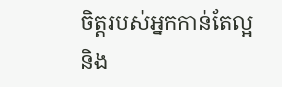ចិត្តរបស់អ្នកកាន់តែល្អ និង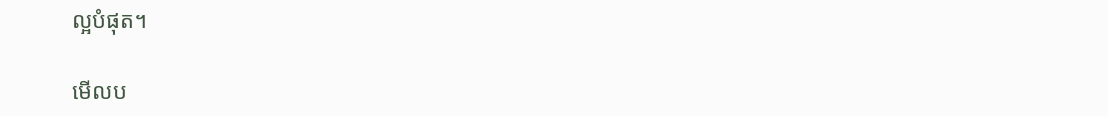ល្អបំផុត។

មើលប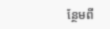ន្ថែមពី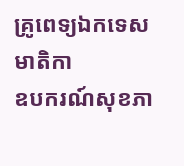គ្រូពេទ្យឯកទេស
មាតិកា
ឧបករណ៍សុខភា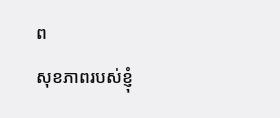ព
សុខភាពរបស់ខ្ញុំ